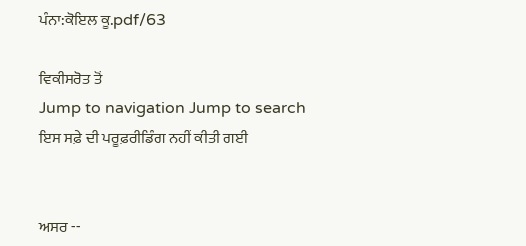ਪੰਨਾ:ਕੋਇਲ ਕੂ.pdf/63

ਵਿਕੀਸਰੋਤ ਤੋਂ
Jump to navigation Jump to search
ਇਸ ਸਫ਼ੇ ਦੀ ਪਰੂਫ਼ਰੀਡਿੰਗ ਨਹੀਂ ਕੀਤੀ ਗਈ


ਅਸਰ --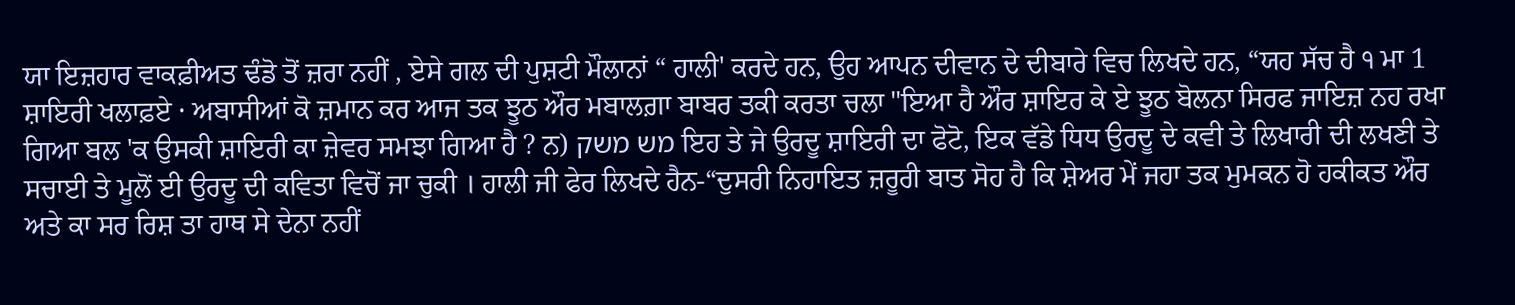ਯਾ ਇਜ਼ਹਾਰ ਵਾਕਫ਼ੀਅਤ ਢੰਡੋ ਤੋਂ ਜ਼ਰਾ ਨਹੀਂ , ਏਸੇ ਗਲ ਦੀ ਪੁਸ਼ਟੀ ਮੌਲਾਨਾਂ “ ਹਾਲੀ' ਕਰਦੇ ਹਨ, ਉਹ ਆਪਨ ਦੀਵਾਨ ਦੇ ਦੀਬਾਰੇ ਵਿਚ ਲਿਖਦੇ ਹਨ, “ਯਹ ਸੱਚ ਹੈ ੧ ਮਾ 1 ਸ਼ਾਇਰੀ ਖਲਾਫ਼ਏ · ਅਬਾਸੀਆਂ ਕੋ ਜ਼ਮਾਨ ਕਰ ਆਜ ਤਕ ਝੂਠ ਔਰ ਮਬਾਲਗ਼ਾ ਬਾਬਰ ਤਕੀ ਕਰਤਾ ਚਲਾ "ਇਆ ਹੈ ਔਰ ਸ਼ਾਇਰ ਕੇ ਏ ਝੂਠ ਬੋਲਨਾ ਸਿਰਫ ਜਾਇਜ਼ ਨਹ ਰਖਾ ਗਿਆ ਬਲ 'ਕ ਉਸਕੀ ਸ਼ਾਇਰੀ ਕਾ ਜ਼ੇਵਰ ਸਮਝਾ ਗਿਆ ਹੈ ? ਨ) מש משק ਇਹ ਤੇ ਜੇ ਉਰਦੂ ਸ਼ਾਇਰੀ ਦਾ ਫੋਟੋ, ਇਕ ਵੱਡੇ ਧਿਧ ਉਰਦੂ ਦੇ ਕਵੀ ਤੇ ਲਿਖਾਰੀ ਦੀ ਲਖਣੀ ਤੇ ਸਚਾਈ ਤੇ ਮੂਲੋਂ ਈ ਉਰਦੂ ਦੀ ਕਵਿਤਾ ਵਿਚੋਂ ਜਾ ਚੁਕੀ । ਹਾਲੀ ਜੀ ਫੇਰ ਲਿਖਦੇ ਹੈਨ-“ਦੁਸਰੀ ਨਿਹਾਇਤ ਜ਼ਰੂਰੀ ਬਾਤ ਸੋਹ ਹੈ ਕਿ ਸ਼ੇਅਰ ਮੇਂ ਜਹਾ ਤਕ ਮੁਮਕਨ ਹੋ ਹਕੀਕਤ ਔਰ ਅਤੇ ਕਾ ਸਰ ਰਿਸ਼ ਤਾ ਹਾਥ ਸੇ ਦੇਨਾ ਨਹੀਂ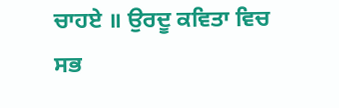ਚਾਹਏ ॥ ਉਰਦੂ ਕਵਿਤਾ ਵਿਚ ਸਭ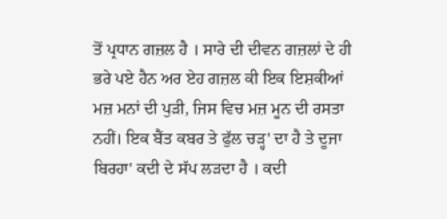ਤੋਂ ਪ੍ਰਧਾਨ ਗਜ਼ਲ ਹੈ । ਸਾਰੇ ਦੀ ਦੀਵਨ ਗਜ਼ਲਾਂ ਦੇ ਹੀ ਭਰੇ ਪਏ ਹੈਨ ਅਰ ਏਹ ਗਜ਼ਲ ਕੀ ਇਕ ਇਸ਼ਕੀਆਂ ਮਜ਼ ਮਨਾਂ ਦੀ ਪੁੜੀ, ਜਿਸ ਵਿਚ ਮਜ਼ ਮੂਨ ਦੀ ਰਸਤਾ ਨਹੀਂ। ਇਕ ਬੈਂਤ ਕਬਰ ਤੇ ਫੁੱਲ ਚੜ੍ਹ' ਦਾ ਹੈ ਤੇ ਦੂਜਾ ਬਿਰਹਾ' ਕਦੀ ਦੇ ਸੱਪ ਲੜਦਾ ਹੈ । ਕਦੀ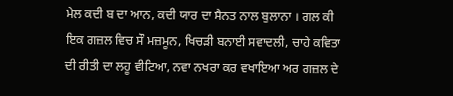ਮੇਲ ਕਦੀ ਬ ਦਾ ਆਨ, ਕਦੀ ਯਾਰ ਦਾ ਸੈਨਤ ਨਾਲ ਬੁਲਾਨਾ । ਗਲ ਕੀ ਇਕ ਗਜ਼ਲ ਵਿਚ ਸੌ ਮਜ਼ਮੂਨ, ਖਿਚੜੀ ਬਨਾਈ ਸਵਾਦਲੀ, ਚਾਹੇ ਕਵਿਤਾ ਦੀ ਰੀਤੀ ਦਾ ਲਹੂ ਵੀਟਿਆ, ਨਵਾ ਨਖਰਾ ਕਰ ਵਖਾਇਆ ਅਰ ਗਜ਼ਲ ਦੇ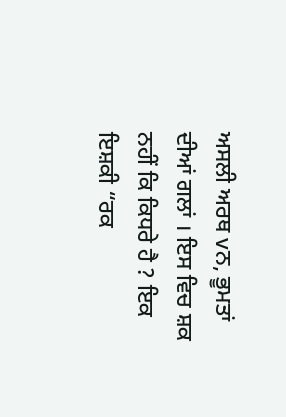ਅਸਲੀ ਅਰਥ vਨ, ਭੂਮਤਾਂ ਦੀਆਂ ਗਲਾਂ । ਇਸ ਵਿਚ ਸ਼ਕ ਨਹੀਂ ਕਿ ਕਿਧਰੇ ਹੈ ? ਇਕ ਇਸ਼ਕੀ “ਰਕ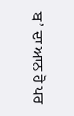ਬ’ ਦਾ ਆਨ ਹੋ ਪਰ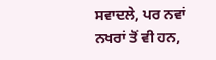ਸਵਾਦਲੇ, ਪਰ ਨਵਾਂ ਨਖਰਾਂ ਤੋਂ ਵੀ ਹਨ,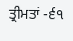ਤ੍ਰੀਮਤਾਂ -੬੧